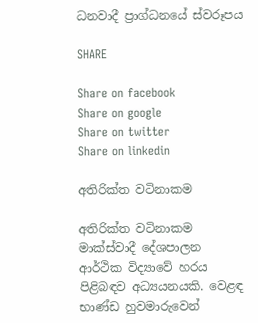ධනවාදී ප්‍රාග්ධනයේ ස්වරූපය

SHARE

Share on facebook
Share on google
Share on twitter
Share on linkedin

අතිරික්ත වටිනාකම

අතිරික්ත වටිනාකම මාක්ස්වාදී දේශපාලන ආර්ථික විද්‍යාවේ හරය පිළිබඳව අධ්‍යයනයකි. වෙළඳ භාණ්ඩ හුවමාරුවෙන්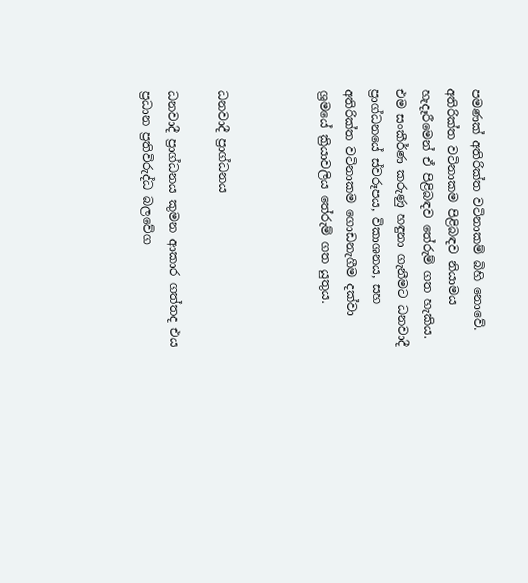පමණක් අතිරික්ත වටිනාකම් බිහි නොවේ. අතිරික්ත වටිනාකම පිළිබඳව නියාමය හැදෑරීමෙන් ඒ පිළිබඳව තේරුම් ගත හැකිය.  එම සංකීර්ණ කරුණු හඳුනා ගැනීමට ධනවාදී ප්‍රාග්ධනයේ ස්වරූපය, විකාශනය, සහ අතිරික්ත වටිනාකම ගොඩනැගීම දක්වා ශ්‍රමයේ ක්‍රියාවලිය තේරුම් ගත යුතුය.



ධනවාදී ප්‍රාග්ධනය

ධනවාදී ප්‍රාග්ධනය කුමන ආකාර ගත්තද එය ප්‍රධාන ප්‍රතිවිරුද්ධ බලවේග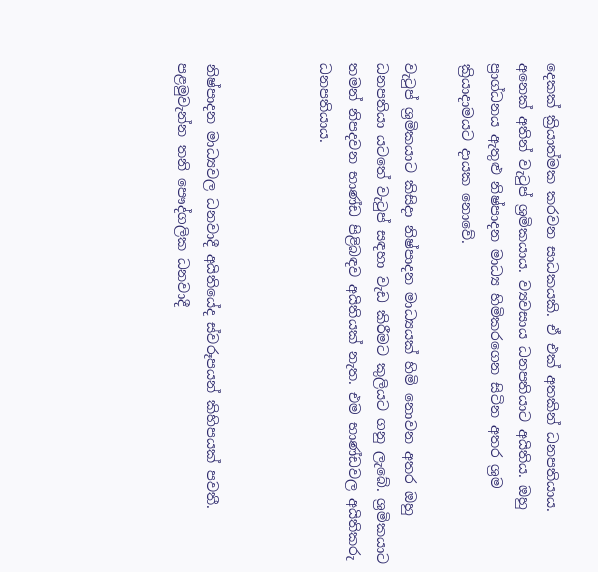දෙකක් ක්‍රියාත්මක කරවන සාධකයකි. ඒ එක් අතකින් ධනපතියාය. අනෙක් අතින් වැටුප් ශ්‍රමිකයාය. ව්‍යවසාය ධනපතියාට අයිතිය. ඔහු ප්‍රාග්ධනය ඇතුළු නිෂ්පාදන මාධ්‍ය හිමිකරගෙන සිටින අතර ශ්‍රම ක්‍රියාදාමයට දායක නොවේ.

වැටුප් ශ්‍රමිකයාට කිසිදා නිෂ්පාදන මාධ්‍යයක් හිමි නොවන අතර ඔහු ධනපතියා යටතේ වැටුප් සඳහා වැඩ කිරීමට කුලියට ගනු ලැබේ. ශ්‍රමිකයාට තමන් නිපදවන භාණ්ඩ පිළිබඳව අයිතියක් නැත. එම භාණ්ඩවල අයිතිකරු ධනපතියාය.



නිෂ්පාදන මාධ්‍යවල ධනවාදී අයිතියේද ස්වරූපයන් කිහිපයක් පවතී. පළමුවැන්න තනි පෞද්ගලික ධනවාදී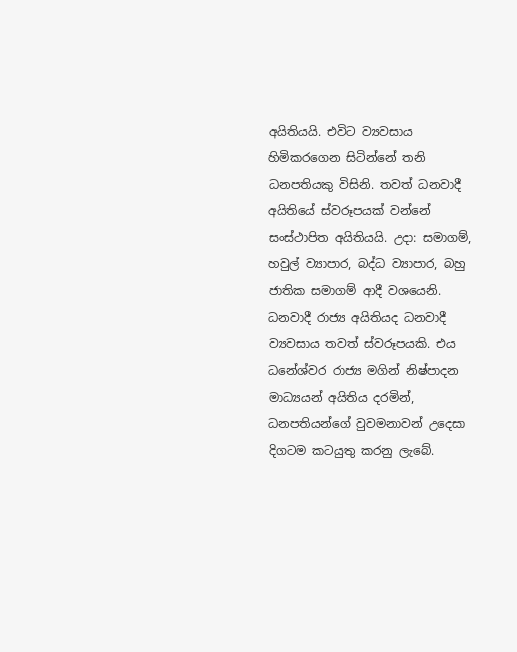අයිතියයි. එවිට ව්‍යවසාය හිමිකරගෙන සිටින්නේ තනි ධනපතියකු විසිනි. තවත් ධනවාදී අයිතියේ ස්වරූපයක් වන්නේ සංස්ථාපිත අයිතියයි. උදා: සමාගම්, හවුල් ව්‍යාපාර, බද්ධ ව්‍යාපාර, බහු ජාතික සමාගම් ආදී වශයෙනි. ධනවාදී රාජ්‍ය අයිතියද ධනවාදී ව්‍යවසාය තවත් ස්වරූපයකි. එය ධනේශ්වර රාජ්‍ය මගින් නිෂ්පාදන මාධ්‍යයන් අයිතිය දරමින්, ධනපතියන්ගේ වුවමනාවන් උදෙසා දිගටම කටයුතු කරනු ලැබේ.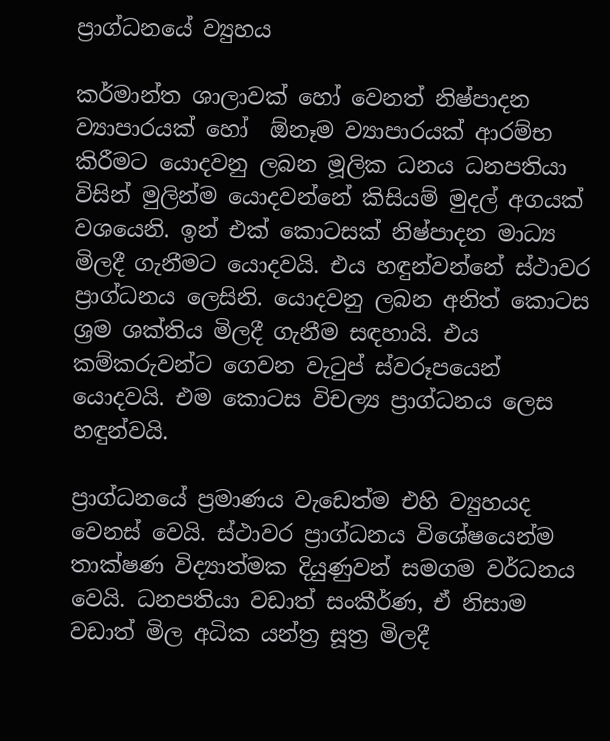ප්‍රාග්ධනයේ ව්‍යුහය

කර්මාන්ත ශාලාවක් හෝ වෙනත් නිෂ්පාදන ව්‍යාපාරයක් හෝ  ඕනෑම ව්‍යාපාරයක් ආරම්භ කිරීමට යොදවනු ලබන මූලික ධනය ධනපතියා විසින් මුලින්ම යොදවන්නේ කිසියම් මුදල් අගයක් වශයෙනි. ඉන් එක් කොටසක් නිෂ්පාදන මාධ්‍ය මිලදී ගැනීමට යොදවයි. එය හඳුන්වන්නේ ස්ථාවර ප්‍රාග්ධනය ලෙසිනි. යොදවනු ලබන අනිත් කොටස ශ්‍රම ශක්තිය මිලදී ගැනීම සඳහායි. එය කම්කරුවන්ට ගෙවන වැටුප් ස්වරූපයෙන් යොදවයි. එම කොටස විචල්‍ය ප්‍රාග්ධනය ලෙස හඳුන්වයි.

ප්‍රාග්ධනයේ ප්‍රමාණය වැඩෙත්ම එහි ව්‍යුහයද වෙනස් වෙයි. ස්ථාවර ප්‍රාග්ධනය විශේෂයෙන්ම තාක්ෂණ විද්‍යාත්මක දියුණුවන් සමගම වර්ධනය වෙයි. ධනපතියා වඩාත් සංකීර්ණ, ඒ නිසාම වඩාත් මිල අධික යන්ත්‍ර සූත්‍ර මිලදී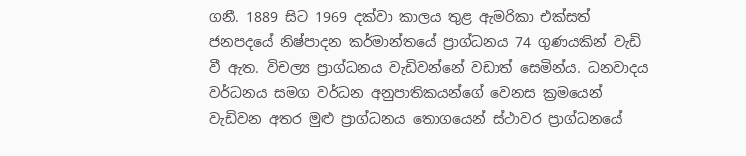ගනී. 1889 සිට 1969 දක්වා කාලය තුළ ඇමරිකා එක්සත් ජනපදයේ නිෂ්පාදන කර්මාන්තයේ ප්‍රාග්ධනය 74 ගුණයකින් වැඩි වී ඇත. විචල්‍ය ප්‍රාග්ධනය වැඩිවන්නේ වඩාත් සෙමින්ය. ධනවාදය වර්ධනය සමග වර්ධන අනුපාතිකයන්ගේ වෙනස ක්‍රමයෙන් වැඩිවන අතර මුළු ප්‍රාග්ධනය තොගයෙන් ස්ථාවර ප්‍රාග්ධනයේ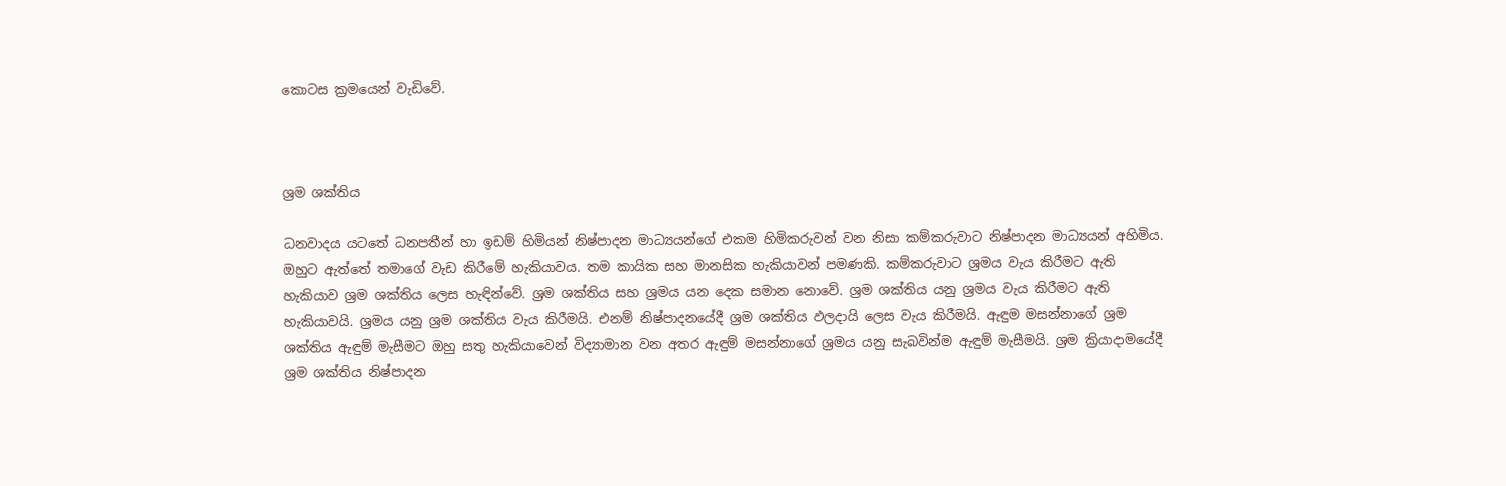කොටස ක්‍රමයෙන් වැඩිවේ.



ශ්‍රම ශක්තිය

ධනවාදය යටතේ ධනපතීන් හා ඉඩම් හිමියන් නිෂ්පාදන මාධ්‍යයන්ගේ එකම හිමිකරුවන් වන නිසා කම්කරුවාට නිෂ්පාදන මාධ්‍යයන් අහිමිය. ඔහුට ඇත්තේ තමාගේ වැඩ කිරීමේ හැකියාවය. තම කායික සහ මානසික හැකියාවන් පමණකි. කම්කරුවාට ශ්‍රමය වැය කිරීමට ඇති හැකියාව ශ්‍රම ශක්තිය ලෙස හැඳින්වේ. ශ්‍රම ශක්තිය සහ ශ්‍රමය යන දෙක සමාන නොවේ. ශ්‍රම ශක්තිය යනු ශ්‍රමය වැය කිරීමට ඇති හැකියාවයි. ශ්‍රමය යනු ශ්‍රම ශක්තිය වැය කිරීමයි. එනම් නිෂ්පාදනයේදී ශ්‍රම ශක්තිය ඵලදායි ලෙස වැය කිරීමයි. ඇඳුම මසන්නාගේ ශ්‍රම ශක්තිය ඇඳුම් මැසීමට ඔහු සතු හැකියාවෙන් විද්‍යාමාන වන අතර ඇඳුම් මසන්නාගේ ශ්‍රමය යනු සැබවින්ම ඇඳුම් මැසීමයි. ශ්‍රම ක්‍රියාදාමයේදී ශ්‍රම ශක්තිය නිෂ්පාදන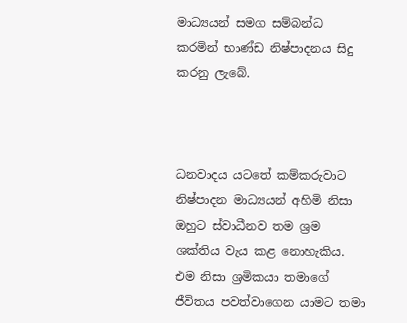මාධ්‍යයන් සමග සම්බන්ධ කරමින් භාණ්ඩ නිෂ්පාදනය සිදු කරනු ලැබේ.



ධනවාදය යටතේ කම්කරුවාට නිෂ්පාදන මාධ්‍යයන් අහිමි නිසා ඔහුට ස්වාධීනව තම ශ්‍රම ශක්තිය වැය කළ නොහැකිය. එම නිසා ශ්‍රමිකයා තමාගේ ජීවිතය පවත්වාගෙන යාමට තමා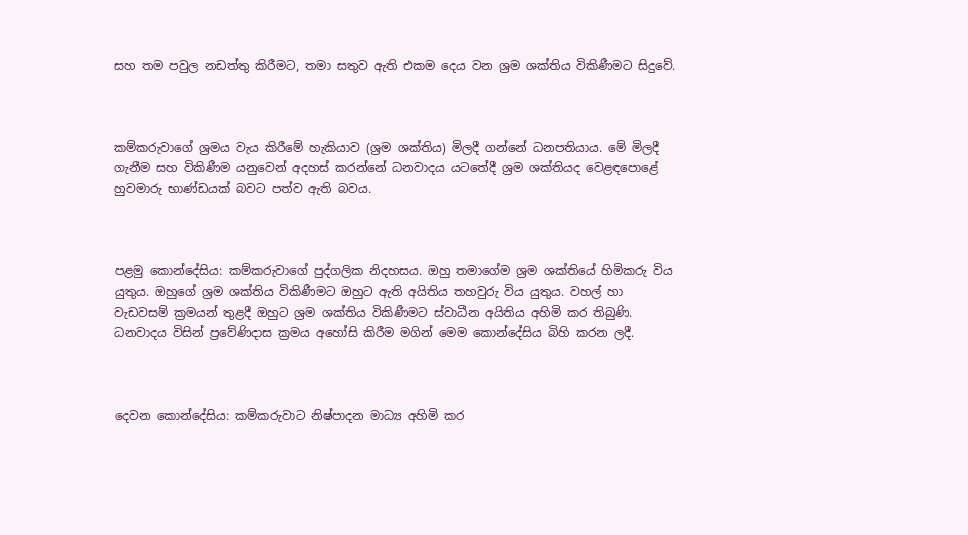සහ තම පවුල නඩත්තු කිරීමට, තමා සතුව ඇති එකම දෙය වන ශ්‍රම ශක්තිය විකිණීමට සිදුවේ.



කම්කරුවාගේ ශ්‍රමය වැය කිරීමේ හැකියාව (ශ්‍රම ශක්තිය) මිලදී ගන්නේ ධනපතියාය. මේ මිලදී ගැනීම සහ විකිණීම යනුවෙන් අදහස් කරන්නේ ධනවාදය යටතේදී ශ්‍රම ශක්තියද වෙළඳපොළේ හුවමාරු භාණ්ඩයක් බවට පත්ව ඇති බවය.



පළමු කොන්දේසිය: කම්කරුවාගේ පුද්ගලික නිදහසය. ඔහු තමාගේම ශ්‍රම ශක්තියේ හිමිකරු විය යුතුය. ඔහුගේ ශ්‍රම ශක්තිය විකිණීමට ඔහුට ඇති අයිතිය තහවුරු විය යුතුය. වහල් හා වැඩවසම් ක්‍රමයන් තුළදී ඔහුට ශ්‍රම ශක්තිය විකිණීමට ස්වාධීන අයිතිය අහිමි කර තිබුණි. ධනවාදය විසින් ප්‍රවේණිදාස ක්‍රමය අහෝසි කිරීම මගින් මෙම කොන්දේසිය බිහි කරන ලදී.



දෙවන කොන්දේසිය: කම්කරුවාට නිෂ්පාදන මාධ්‍ය අහිමි කර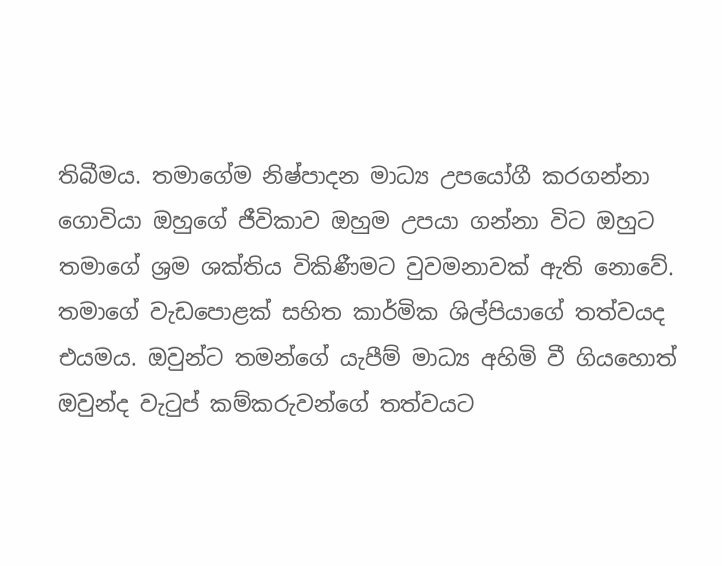තිබීමය. තමාගේම නිෂ්පාදන මාධ්‍ය උපයෝගී කරගන්නා ගොවියා ඔහුගේ ජීවිකාව ඔහුම උපයා ගන්නා විට ඔහුට තමාගේ ශ්‍රම ශක්තිය විකිණීමට වුවමනාවක් ඇති නොවේ. තමාගේ වැඩපොළක් සහිත කාර්මික ශිල්පියාගේ තත්වයද එයමය. ඔවුන්ට තමන්ගේ යැපීම් මාධ්‍ය අහිමි වී ගියහොත් ඔවුන්ද වැටුප් කම්කරුවන්ගේ තත්වයට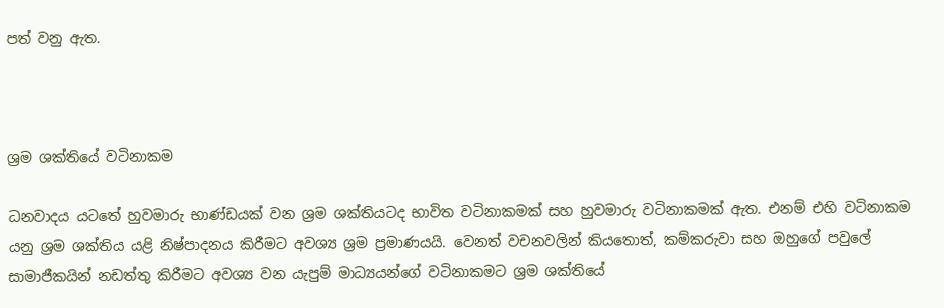පත් වනු ඇත.



ශ්‍රම ශක්තියේ වටිනාකම

ධනවාදය යටතේ හුවමාරු භාණ්ඩයක් වන ශ්‍රම ශක්තියටද භාවිත වටිනාකමක් සහ හුවමාරු වටිනාකමක් ඇත. එනම් එහි වටිනාකම යනු ශ්‍රම ශක්තිය යළි නිෂ්පාදනය කිරීමට අවශ්‍ය ශ්‍රම ප්‍රමාණයයි. වෙනත් වචනවලින් කියතොත්, කම්කරුවා සහ ඔහුගේ පවුලේ සාමාජීකයින් නඩත්තු කිරීමට අවශ්‍ය වන යැපුම් මාධ්‍යයන්ගේ වටිනාකමට ශ්‍රම ශක්තියේ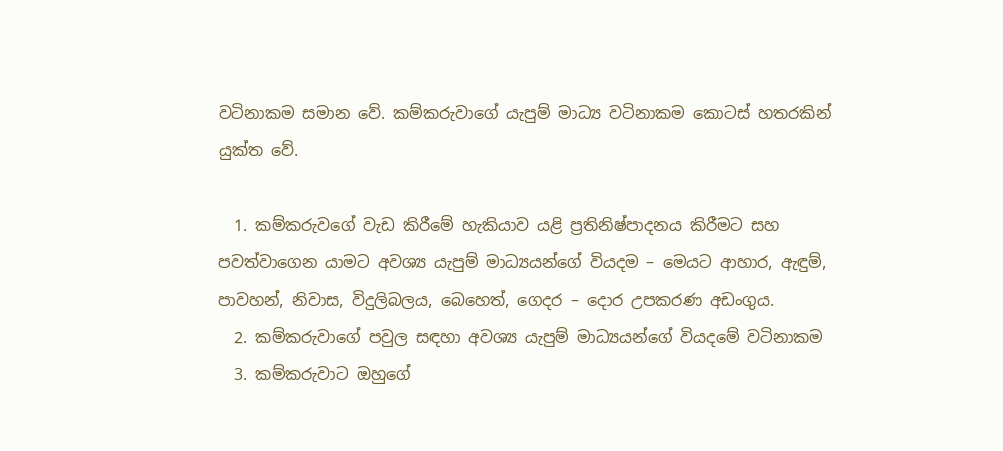වටිනාකම සමාන වේ. කම්කරුවාගේ යැපුම් මාධ්‍ය වටිනාකම කොටස් හතරකින් යුක්ත වේ.

  1. කම්කරුවගේ වැඩ කිරීමේ හැකියාව යළි ප්‍රතිනිෂ්පාදනය කිරීමට සහ පවත්වාගෙන යාමට අවශ්‍ය යැපුම් මාධ්‍යයන්ගේ වියදම – මෙයට ආහාර, ඇඳුම්, පාවහන්, නිවාස, විදුලිබලය, බෙහෙත්, ගෙදර – දොර උපකරණ අඩංගුය.
  2. කම්කරුවාගේ පවුල සඳහා අවශ්‍ය යැපුම් මාධ්‍යයන්ගේ වියදමේ වටිනාකම
  3. කම්කරුවාට ඔහුගේ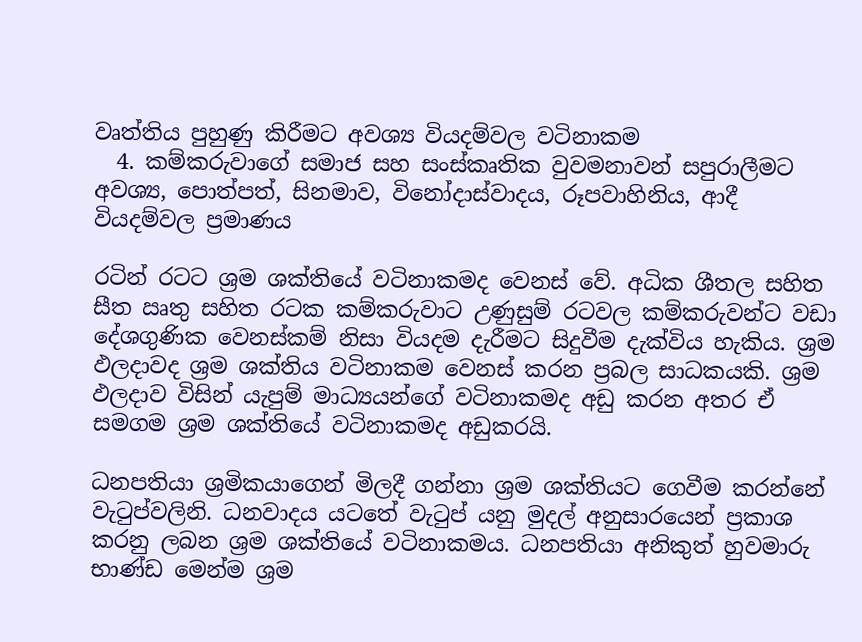වෘත්තිය පුහුණු කිරීමට අවශ්‍ය වියදම්වල වටිනාකම
  4. කම්කරුවාගේ සමාජ සහ සංස්කෘතික වුවමනාවන් සපුරාලීමට අවශ්‍ය, පොත්පත්, සිනමාව, විනෝදාස්වාදය, රූපවාහිනිය, ආදී වියදම්වල ප්‍රමාණය

රටින් රටට ශ්‍රම ශක්තියේ වටිනාකමද වෙනස් වේ. අධික ශීතල සහිත සීත ඍතු සහිත රටක කම්කරුවාට උණුසුම් රටවල කම්කරුවන්ට වඩා දේශගුණික වෙනස්කම් නිසා වියදම දැරීමට සිදුවීම දැක්විය හැකිය. ශ්‍රම ඵලදාවද ශ්‍රම ශක්තිය වටිනාකම වෙනස් කරන ප්‍රබල සාධකයකි. ශ්‍රම ඵලදාව විසින් යැපුම් මාධ්‍යයන්ගේ වටිනාකමද අඩු කරන අතර ඒ සමගම ශ්‍රම ශක්තියේ වටිනාකමද අඩුකරයි.

ධනපතියා ශ්‍රමිකයාගෙන් මිලදී ගන්නා ශ්‍රම ශක්තියට ගෙවීම කරන්නේ වැටුප්වලිනි. ධනවාදය යටතේ වැටුප් යනු මුදල් අනුසාරයෙන් ප්‍රකාශ කරනු ලබන ශ්‍රම ශක්තියේ වටිනාකමය. ධනපතියා අනිකුත් හුවමාරු භාණ්ඩ මෙන්ම ශ්‍රම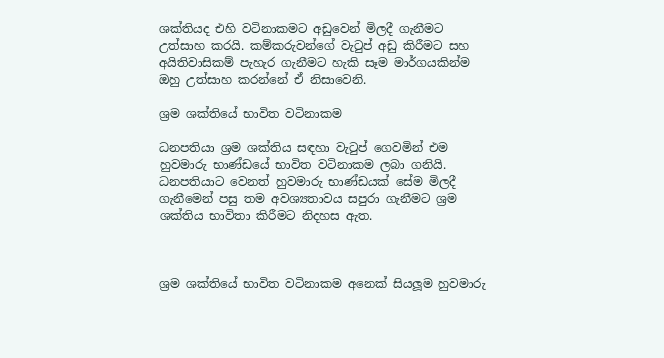ශක්තියද එහි වටිනාකමට අඩුවෙන් මිලදී ගැනීමට උත්සාහ කරයි. කම්කරුවන්ගේ වැටුප් අඩු කිරීමට සහ අයිතිවාසිකම් පැහැර ගැනීමට හැකි සෑම මාර්ගයකින්ම ඔහු උත්සාහ කරන්නේ ඒ නිසාවෙනි.

ශ්‍රම ශක්තියේ භාවිත වටිනාකම

ධනපතියා ශ්‍රම ශක්තිය සඳහා වැටුප් ගෙවමින් එම හුවමාරු භාණ්ඩයේ භාවිත වටිනාකම ලබා ගනියි. ධනපතියාට වෙනත් හුවමාරු භාණ්ඩයක් සේම මිලදී ගැනීමෙන් පසු තම අවශ්‍යතාවය සපුරා ගැනීමට ශ්‍රම ශක්තිය භාවිතා කිරීමට නිදහස ඇත.



ශ්‍රම ශක්තියේ භාවිත වටිනාකම අනෙක් සියලූම හුවමාරු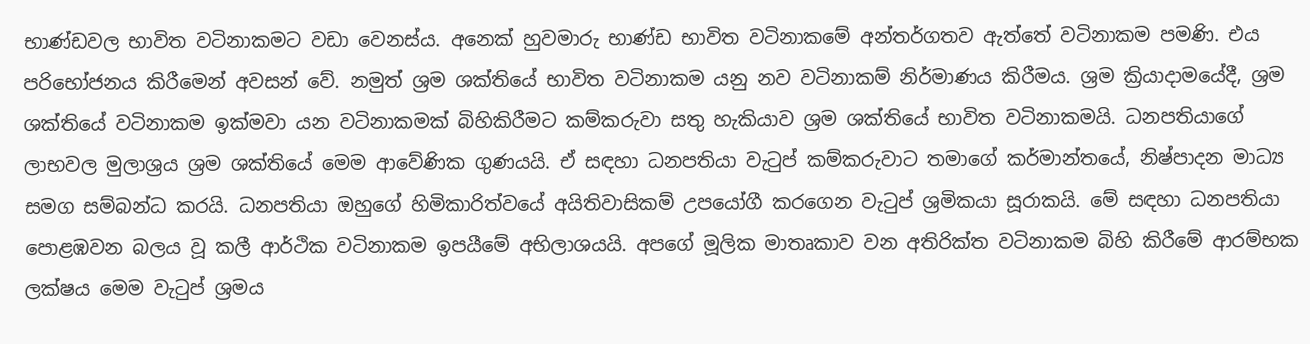භාණ්ඩවල භාවිත වටිනාකමට වඩා වෙනස්ය. අනෙක් හුවමාරු භාණ්ඩ භාවිත වටිනාකමේ අන්තර්ගතව ඇත්තේ වටිනාකම පමණි. එය පරිභෝජනය කිරීමෙන් අවසන් වේ. නමුත් ශ්‍රම ශක්තියේ භාවිත වටිනාකම යනු නව වටිනාකම් නිර්මාණය කිරීමය. ශ්‍රම ක්‍රියාදාමයේදී, ශ්‍රම ශක්තියේ වටිනාකම ඉක්මවා යන වටිනාකමක් බිහිකිරීමට කම්කරුවා සතු හැකියාව ශ්‍රම ශක්තියේ භාවිත වටිනාකමයි. ධනපතියාගේ ලාභවල මුලාශ්‍රය ශ්‍රම ශක්තියේ මෙම ආවේණික ගුණයයි. ඒ සඳහා ධනපතියා වැටුප් කම්කරුවාට තමාගේ කර්මාන්තයේ, නිෂ්පාදන මාධ්‍ය සමග සම්බන්ධ කරයි. ධනපතියා ඔහුගේ හිමිකාරිත්වයේ අයිතිවාසිකම් උපයෝගී කරගෙන වැටුප් ශ්‍රමිකයා සූරාකයි. මේ සඳහා ධනපතියා පොළඹවන බලය වූ කලී ආර්ථික වටිනාකම ඉපයීමේ අභිලාශයයි. අපගේ මූලික මාතෘකාව වන අතිරික්ත වටිනාකම බිහි කිරීමේ ආරම්භක ලක්ෂය මෙම වැටුප් ශ්‍රමය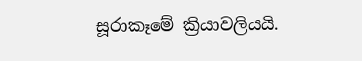සූරාකෑමේ ක්‍රියාවලියයි.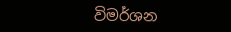විමර්ශන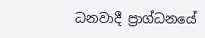ධනවාදී ප්‍රාග්ධනයේ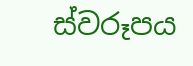ස්වරූපය